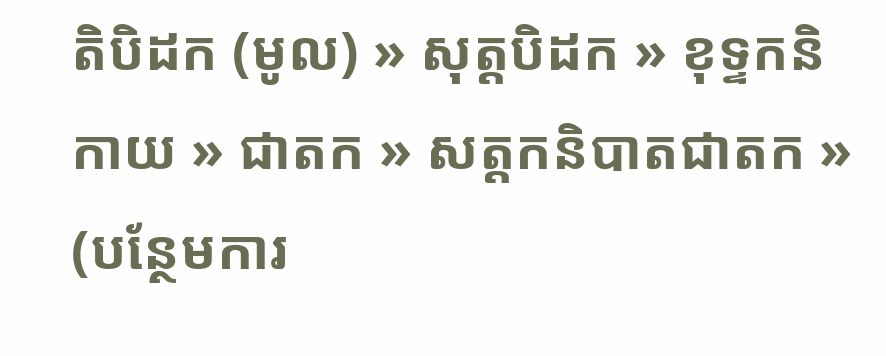តិបិដក (មូល) » សុត្តបិដក » ខុទ្ទកនិកាយ » ជាតក » សត្តកនិបាតជាតក »
(បន្ថែមការ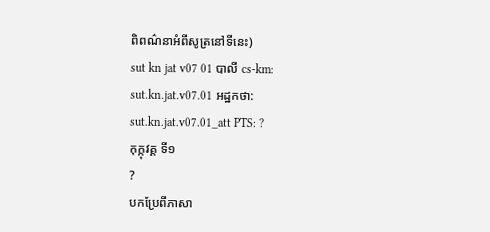ពិពណ៌នាអំពីសូត្រនៅទីនេះ)
sut kn jat v07 01 បាលី cs-km: sut.kn.jat.v07.01 អដ្ឋកថា: sut.kn.jat.v07.01_att PTS: ?
កុក្កុវគ្គ ទី១
?
បកប្រែពីភាសា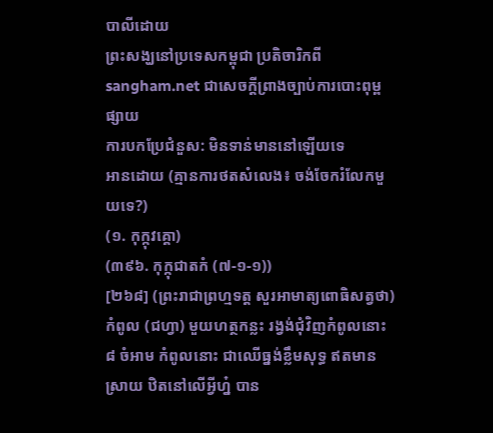បាលីដោយ
ព្រះសង្ឃនៅប្រទេសកម្ពុជា ប្រតិចារិកពី sangham.net ជាសេចក្តីព្រាងច្បាប់ការបោះពុម្ពផ្សាយ
ការបកប្រែជំនួស: មិនទាន់មាននៅឡើយទេ
អានដោយ (គ្មានការថតសំលេង៖ ចង់ចែករំលែកមួយទេ?)
(១. កុក្កុវគ្គោ)
(៣៩៦. កុក្កុជាតកំ (៧-១-១))
[២៦៨] (ព្រះរាជាព្រហ្មទត្ត សួរអាមាត្យពោធិសត្វថា) កំពូល (ជហ្វា) មួយហត្ថកន្លះ រង្វង់ជុំវិញកំពូលនោះ ៨ ចំអាម កំពូលនោះ ជាឈើធ្នង់ខ្លឹមសុទ្ធ ឥតមានស្រាយ ឋិតនៅលើអ្វីហ្ន៎ បាន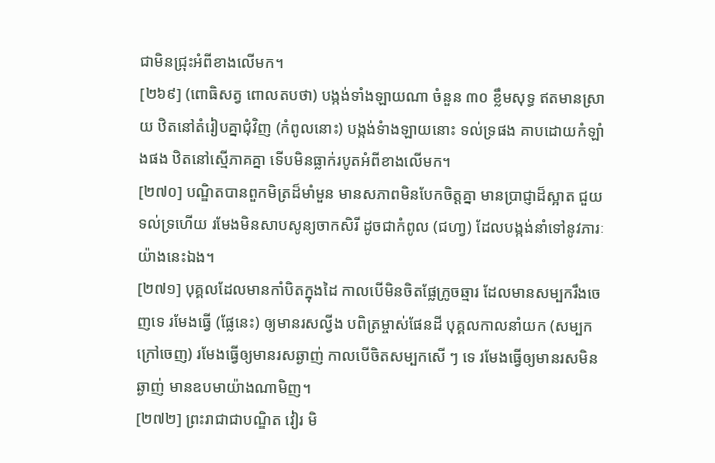ជាមិនជ្រុះអំពីខាងលើមក។
[២៦៩] (ពោធិសត្វ ពោលតបថា) បង្កង់ទាំងឡាយណា ចំនួន ៣០ ខ្លឹមសុទ្ធ ឥតមានស្រាយ ឋិតនៅតំរៀបគ្នាជុំវិញ (កំពូលនោះ) បង្កង់ទំាងឡាយនោះ ទល់ទ្រផង គាបដោយកំឡាំងផង ឋិតនៅស្មើភាគគ្នា ទើបមិនធ្លាក់របូតអំពីខាងលើមក។
[២៧០] បណ្ឌិតបានពួកមិត្រដ៏មាំមួន មានសភាពមិនបែកចិត្តគ្នា មានប្រាជ្ញាដ៏ស្អាត ជួយទល់ទ្រហើយ រមែងមិនសាបសូន្យចាកសិរី ដូចជាកំពូល (ជហា្វ) ដែលបង្កង់នាំទៅនូវភារៈយ៉ាងនេះឯង។
[២៧១] បុគ្គលដែលមានកាំបិតក្នុងដៃ កាលបើមិនចិតផ្លែក្រូចឆ្មារ ដែលមានសម្បករឹងចេញទេ រមែងធ្វើ (ផ្លែនេះ) ឲ្យមានរសល្វីង បពិត្រម្ចាស់ផែនដី បុគ្គលកាលនាំយក (សម្បកក្រៅចេញ) រមែងធ្វើឲ្យមានរសឆ្ងាញ់ កាលបើចិតសម្បកសើ ៗ ទេ រមែងធ្វើឲ្យមានរសមិនឆ្ងាញ់ មានឧបមាយ៉ាងណាមិញ។
[២៧២] ព្រះរាជាជាបណ្ឌិត វៀរ មិ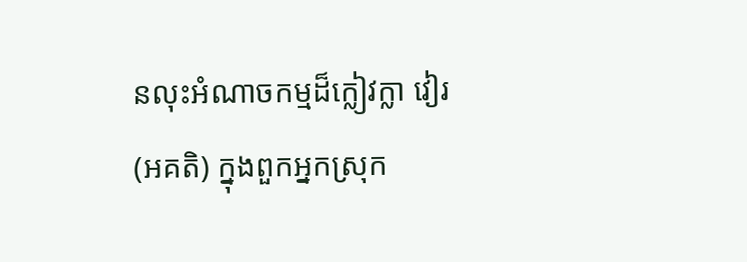នលុះអំណាចកម្មដ៏ក្លៀវក្លា វៀរ (អគតិ) ក្នុងពួកអ្នកស្រុក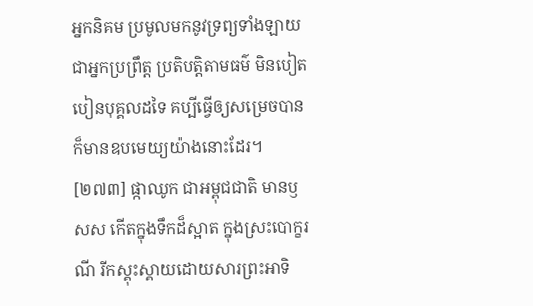អ្នកនិគម ប្រមូលមកនូវទ្រព្យទាំងឡាយ ជាអ្នកប្រព្រឹត្ត ប្រតិបត្តិតាមធម៌ មិនបៀតបៀនបុគ្គលដទៃ គប្បីធ្វើឲ្យសម្រេចបាន ក៏មានឧបមេយ្យយ៉ាងនោះដែរ។
[២៧៣] ផ្កាឈូក ជាអម្ពុជជាតិ មានឫសស កើតក្នុងទឹកដ៏ស្អាត ក្នុងស្រះបោក្ខរណី រីកស្គុះស្គាយដោយសារព្រះអាទិ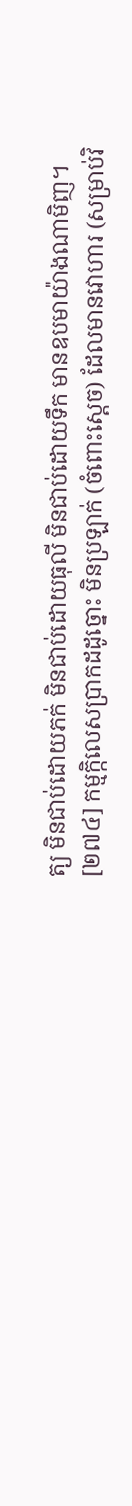ត្យ មិនជាប់ដោយភក់ មិនជាប់ដោយធុលី មិនជាប់ដោយទឹក មានឧបមាយ៉ាងណាមិញ។
[២៧៤] កម្មក្កិលេសប្រាកដដូច្នោះ មិនប្រឡាក់ (ចំពោះសេ្តច) ដែលមានវោហារ (សម្រាប់វិ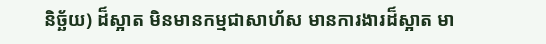និច្ឆ័យ) ដ៏ស្អាត មិនមានកម្មជាសាហ័ស មានការងារដ៏ស្អាត មា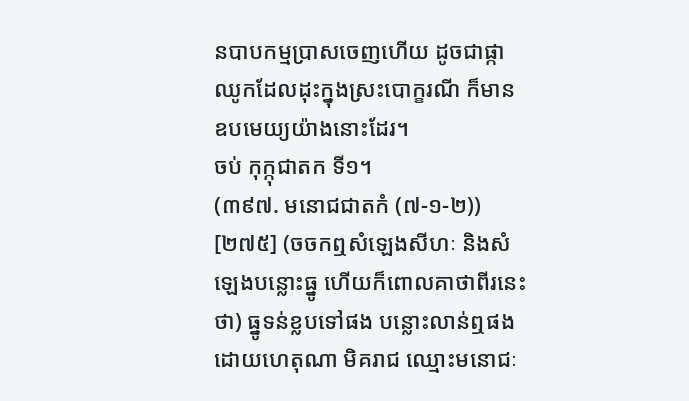នបាបកម្មប្រាសចេញហើយ ដូចជាផ្កាឈូកដែលដុះក្នុងស្រះបោក្ខរណី ក៏មានឧបមេយ្យយ៉ាងនោះដែរ។
ចប់ កុក្កុជាតក ទី១។
(៣៩៧. មនោជជាតកំ (៧-១-២))
[២៧៥] (ចចកឮសំឡេងសីហៈ និងសំឡេងបន្លោះធ្នូ ហើយក៏ពោលគាថាពីរនេះថា) ធ្នូទន់ខ្លបទៅផង បន្លោះលាន់ឮផង ដោយហេតុណា មិគរាជ ឈ្មោះមនោជៈ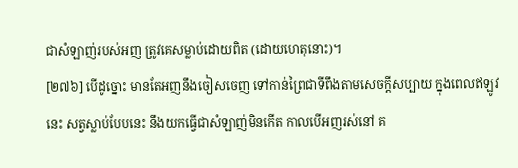ជាសំឡាញ់របស់អញ ត្រូវគេសម្លាប់ដោយពិត (ដោយហេតុនោះ)។
[២៧៦] បើដូច្នោះ មានតែអញនឹងចៀសចេញ ទៅកាន់ព្រៃជាទីពឹងតាមសេចក្តីសប្បាយ ក្នុងពេលឥឡូវនេះ សត្វស្លាប់បែបនេះ នឹងយកធ្វើជាសំឡាញ់មិនកើត កាលបើអញរស់នៅ គ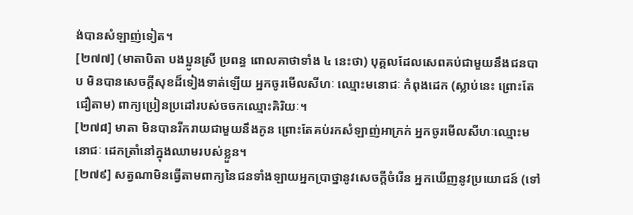ង់បានសំឡាញ់ទៀត។
[២៧៧] (មាតាបិតា បងប្អូនស្រី ប្រពន្ធ ពោលគាថាទាំង ៤ នេះថា) បុគ្គលដែលសេពគប់ជាមួយនឹងជនបាប មិនបានសេចក្តីសុខដ៏ទៀងទាត់ឡើយ អ្នកចូរមើលសីហៈ ឈ្មោះមនោជៈ កំពុងដេក (ស្លាប់នេះ ព្រោះតែជឿតាម) ពាក្យប្រៀនប្រដៅរបស់ចចកឈ្មោះគិរិយៈ។
[២៧៨] មាតា មិនបានរីករាយជាមួយនឹងកូន ព្រោះតែគប់រកសំឡាញ់អាក្រក់ អ្នកចូរមើលសីហៈឈ្មោះមនោជៈ ដេកត្រាំនៅក្នុងឈាមរបស់ខ្លួន។
[២៧៩] សត្វណាមិនធ្វើតាមពាក្យនៃជនទាំងឡាយអ្នកប្រាថ្នានូវសេចក្តីចំរើន អ្នកឃើញនូវប្រយោជន៍ (ទៅ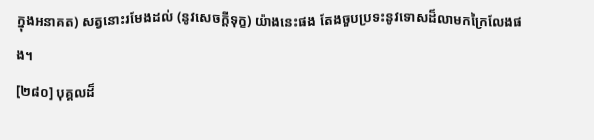ក្នុងអនាគត) សត្វនោះរមែងដល់ (នូវសេចក្តីទុក្ខ) យ៉ាងនេះផង តែងចួបប្រទះនូវទោសដ៏លាមកក្រៃលែងផង។
[២៨០] បុគ្គលដ៏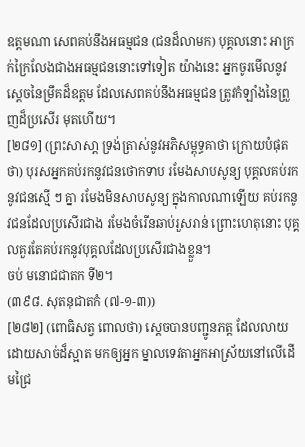ឧត្តមណា សេពគប់នឹងអធម្មជន (ជនដ៏លាមក) បុគ្គលនោះ អាក្រក់ក្រៃលែងជាងអធម្មជននោះទៅទៀត យ៉ាងនេះ អ្នកចូរមើលនូវសេ្តចនៃម្រឹគដ៏ឧត្តម ដែលសេពគប់នឹងអធម្មជន ត្រូវកំឡាំងនៃព្រួញដ៏ប្រសើរ មុតហើយ។
[២៨១] (ព្រះសាសា្ត ទ្រង់ត្រាស់នូវអភិសម្ពុទ្ធគាថា ក្រោយបំផុតថា) បុរសអ្នកគប់រកនូវជនថោកទាប រមែងសាបសូន្យ បុគ្គលគប់រកនូវជនស្មើ ៗ គ្នា រមែងមិនសាបសូន្យ ក្នុងកាលណាឡើយ គប់រកនូវជនដែលប្រសើរជាង រមែងចំរើនឆាប់រួសរាន់ ព្រោះហេតុនោះ បុគ្គលគួរតែគប់រកនូវបុគ្គលដែលប្រសើរជាងខ្លួន។
ចប់ មនោជជាតក ទី២។
(៣៩៨. សុតនុជាតកំ (៧-១-៣))
[២៨២] (ពោធិសត្វ ពោលថា) ស្តេចបានបញ្ជូនភត្ត ដែលលាយដោយសាច់ដ៏ស្អាត មកឲ្យអ្នក ម្នាលទេវតាអ្នកអាស្រ័យនៅលើដើមជ្រៃ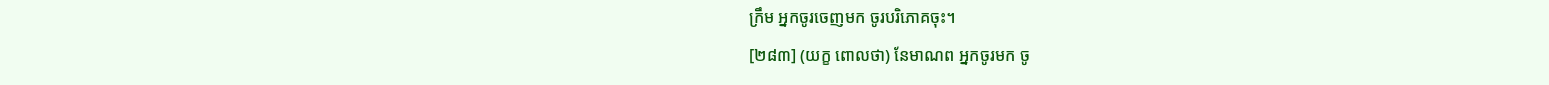ក្រឹម អ្នកចូរចេញមក ចូរបរិភោគចុះ។
[២៨៣] (យក្ខ ពោលថា) នែមាណព អ្នកចូរមក ចូ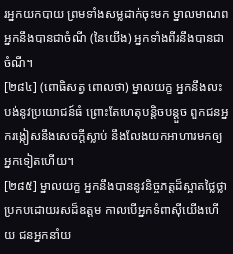រអ្នកយកបាយ ព្រមទាំងសម្លដាក់ចុះមក ម្នាលមាណព អ្នកនឹងបានជាចំណី (នៃយើង) អ្នកទាំងពីរនឹងបានជាចំណី។
[២៨៤] (ពោធិសត្វ ពោលថា) ម្នាលយក្ខ អ្នកនឹងលះបង់នូវប្រយោជន៍ធំ ព្រោះតែហេតុបន្តិចបន្តួច ពួកជនអ្នករង្កៀសនឹងសេចក្តីស្លាប់ នឹងលែងយកអាហារមកឲ្យអ្នកទៀតហើយ។
[២៨៥] ម្នាលយក្ខ អ្នកនឹងបាននូវនិច្ចភត្តដ៏ស្អាតថ្លៃថ្លា ប្រកបដោយរសដ៏ឧត្តម កាលបើអ្នកទំពាស៊ីយើងហើយ ជនអ្នកនាំយ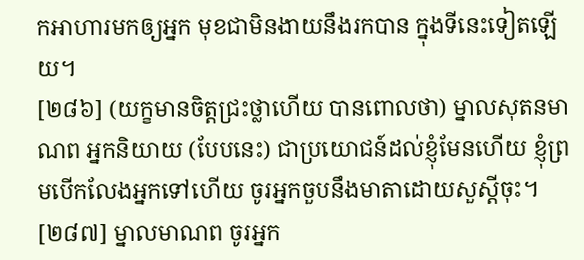កអាហារមកឲ្យអ្នក មុខជាមិនងាយនឹងរកបាន ក្នុងទីនេះទៀតឡើយ។
[២៨៦] (យក្ខមានចិត្តជ្រះថ្លាហើយ បានពោលថា) ម្នាលសុតនមាណព អ្នកនិយាយ (បែបនេះ) ជាប្រយោជន៍ដល់ខ្ញុំមែនហើយ ខ្ញុំព្រមបើកលែងអ្នកទៅហើយ ចូរអ្នកចួបនឹងមាតាដោយសួស្តីចុះ។
[២៨៧] ម្នាលមាណព ចូរអ្នក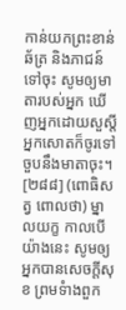កាន់យកព្រះខាន់ ឆ័ត្រ និងភាជន៍ទៅចុះ សូមឲ្យមាតារបស់អ្នក ឃើញអ្នកដោយសួស្តី អ្នកសោតក៏ចូរទៅចួបនឹងមាតាចុះ។
[២៨៨] (ពោធិសត្វ ពោលថា) ម្នាលយក្ខ កាលបើយ៉ាងនេះ សូមឲ្យអ្នកបានសេចក្តីសុខ ព្រមទំាងពួក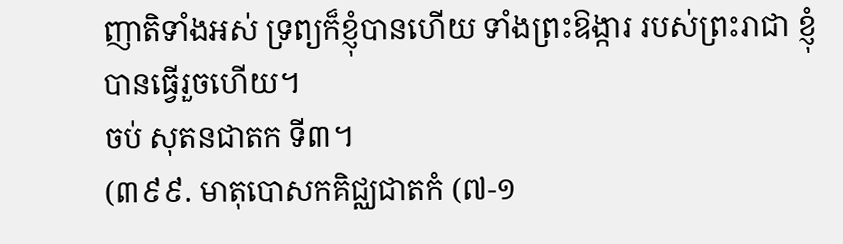ញាតិទាំងអស់ ទ្រព្យក៏ខ្ញុំបានហើយ ទាំងព្រះឱង្ការ របស់ព្រះរាជា ខ្ញុំបានធ្វើរួចហើយ។
ចប់ សុតនជាតក ទី៣។
(៣៩៩. មាតុបោសកគិជ្ឈជាតកំ (៧-១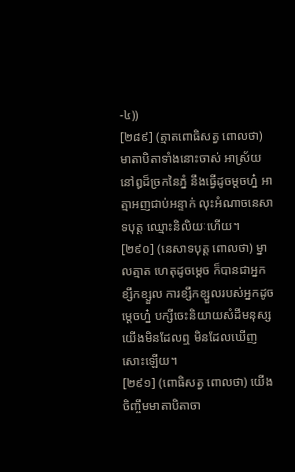-៤))
[២៨៩] (ត្មាតពោធិសត្វ ពោលថា) មាតាបិតាទាំងនោះចាស់ អាស្រ័យនៅឰដ៏ច្រកនៃភ្នំ នឹងធ្វើដូចម្តចហ្ន៎ អាត្មាអញជាប់អន្ទាក់ លុះអំណាចនេសាទបុត្ត ឈ្មោះនិលិយៈហើយ។
[២៩០] (នេសាទបុត្ត ពោលថា) ម្នាលត្មាត ហេតុដូចម្តេច ក៏បានជាអ្នកខ្សឹកខ្សួល ការខ្សឹកខ្សួលរបស់អ្នកដូចម្តេចហ្ន៎ បក្សីចេះនិយាយសំដីមនុស្ស យើងមិនដែលឮ មិនដែលឃើញសោះឡើយ។
[២៩១] (ពោធិសត្វ ពោលថា) យើងចិញ្ចឹមមាតាបិតាចា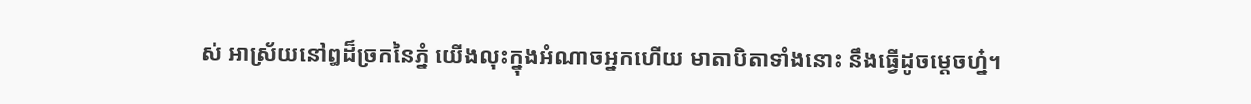ស់ អាស្រ័យនៅឰដ៏ច្រកនៃភ្នំ យើងលុះក្នុងអំណាចអ្នកហើយ មាតាបិតាទាំងនោះ នឹងធ្វើដូចម្តេចហ្ន៎។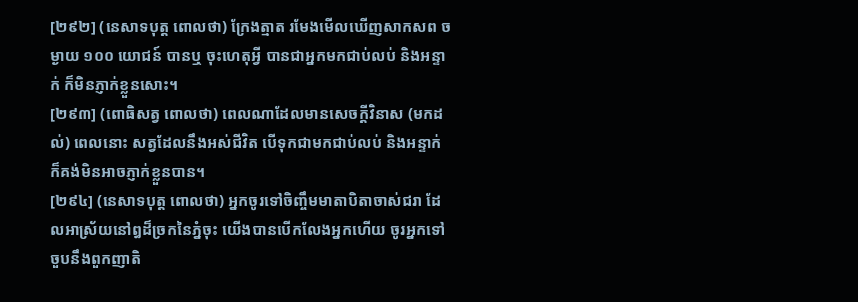[២៩២] (នេសាទបុត្ត ពោលថា) ក្រែងត្មាត រមែងមើលឃើញសាកសព ចម្ងាយ ១០០ យោជន៍ បានឬ ចុះហេតុអ្វី បានជាអ្នកមកជាប់លប់ និងអន្ទាក់ ក៏មិនភ្ញាក់ខ្លួនសោះ។
[២៩៣] (ពោធិសត្វ ពោលថា) ពេលណាដែលមានសេចក្តីវិនាស (មកដល់) ពេលនោះ សត្វដែលនឹងអស់ជីវិត បើទុកជាមកជាប់លប់ និងអន្ទាក់ ក៏គង់មិនអាចភ្ញាក់ខ្លួនបាន។
[២៩៤] (នេសាទបុត្ត ពោលថា) អ្នកចូរទៅចិញ្ចឹមមាតាបិតាចាស់ជរា ដែលអាស្រ័យនៅឰដ៏ច្រកនៃភ្នំចុះ យើងបានបើកលែងអ្នកហើយ ចូរអ្នកទៅចួបនឹងពួកញាតិ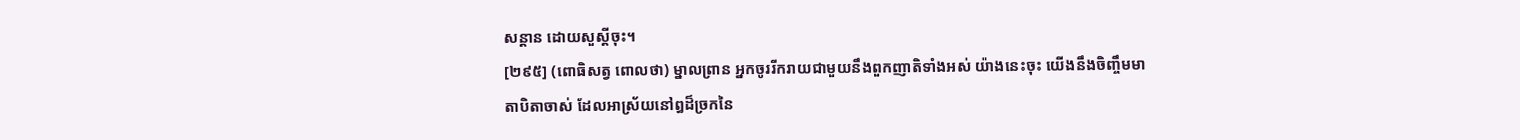សន្តាន ដោយសួស្តីចុះ។
[២៩៥] (ពោធិសត្វ ពោលថា) ម្នាលព្រាន អ្នកចូររីករាយជាមួយនឹងពួកញាតិទាំងអស់ យ៉ាងនេះចុះ យើងនឹងចិញ្ចឹមមាតាបិតាចាស់ ដែលអាស្រ័យនៅឰដ៏ច្រកនៃ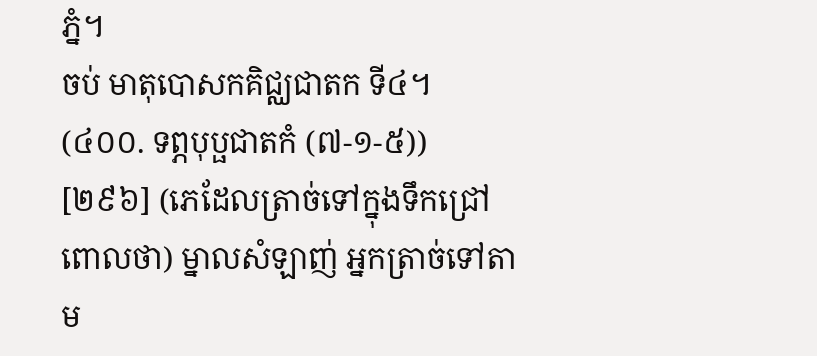ភ្នំ។
ចប់ មាតុបោសកគិជ្ឈជាតក ទី៤។
(៤០០. ទព្ភបុប្ផជាតកំ (៧-១-៥))
[២៩៦] (ភេដែលត្រាច់ទៅក្នុងទឹកជ្រៅ ពោលថា) ម្នាលសំឡាញ់ អ្នកត្រាច់ទៅតាម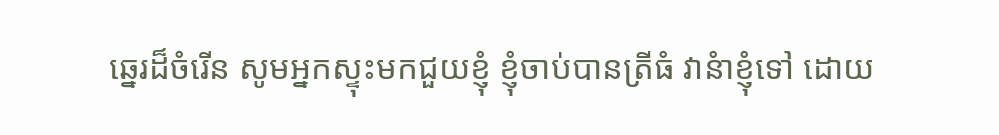ឆ្នេរដ៏ចំរើន សូមអ្នកស្ទុះមកជួយខ្ញុំ ខ្ញុំចាប់បានត្រីធំ វានំាខ្ញុំទៅ ដោយ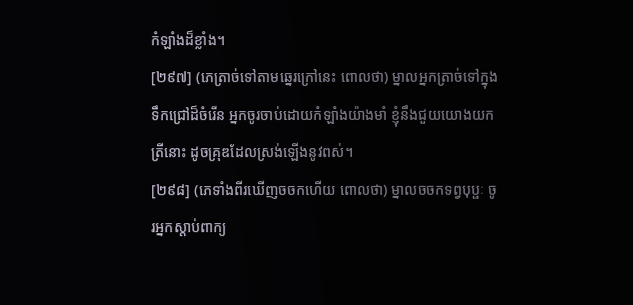កំឡាំងដ៏ខ្លាំង។
[២៩៧] (ភេត្រាច់ទៅតាមឆ្នេរក្រៅនេះ ពោលថា) ម្នាលអ្នកត្រាច់ទៅក្នុងទឹកជ្រៅដ៏ចំរើន អ្នកចូរចាប់ដោយកំឡាំងយ៉ាងមាំ ខ្ញុំនឹងជួយយោងយកត្រីនោះ ដូចគ្រុឌដែលស្រង់ឡើងនូវពស់។
[២៩៨] (ភេទាំងពីរឃើញចចកហើយ ពោលថា) ម្នាលចចកទព្វបុប្ផៈ ចូរអ្នកស្តាប់ពាក្យ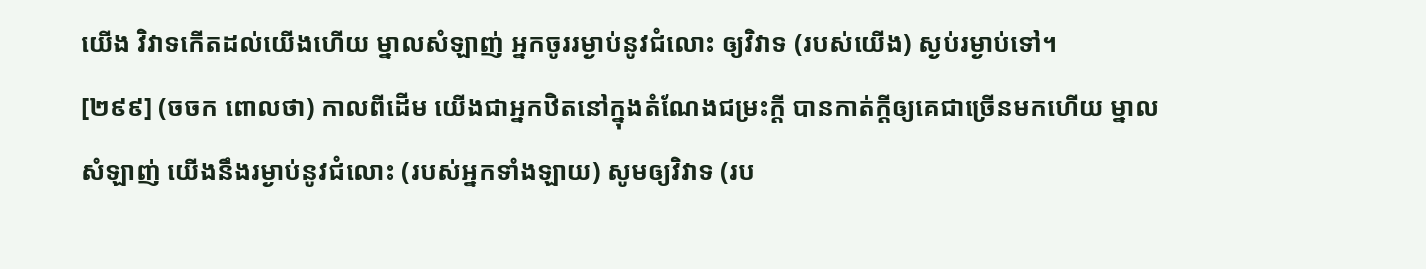យើង វិវាទកើតដល់យើងហើយ ម្នាលសំឡាញ់ អ្នកចូររម្ងាប់នូវជំលោះ ឲ្យវិវាទ (របស់យើង) ស្ងប់រម្ងាប់ទៅ។
[២៩៩] (ចចក ពោលថា) កាលពីដើម យើងជាអ្នកឋិតនៅក្នុងតំណែងជម្រះក្តី បានកាត់ក្តីឲ្យគេជាច្រើនមកហើយ ម្នាលសំឡាញ់ យើងនឹងរម្ងាប់នូវជំលោះ (របស់អ្នកទាំងឡាយ) សូមឲ្យវិវាទ (រប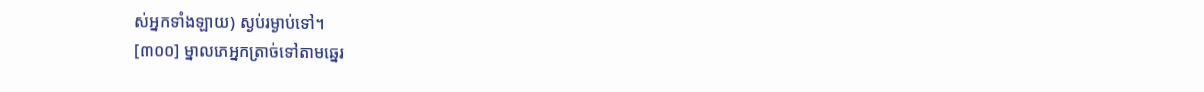ស់អ្នកទាំងឡាយ) ស្ងប់រម្ងាប់ទៅ។
[៣០០] ម្នាលភេអ្នកត្រាច់ទៅតាមឆ្នេរ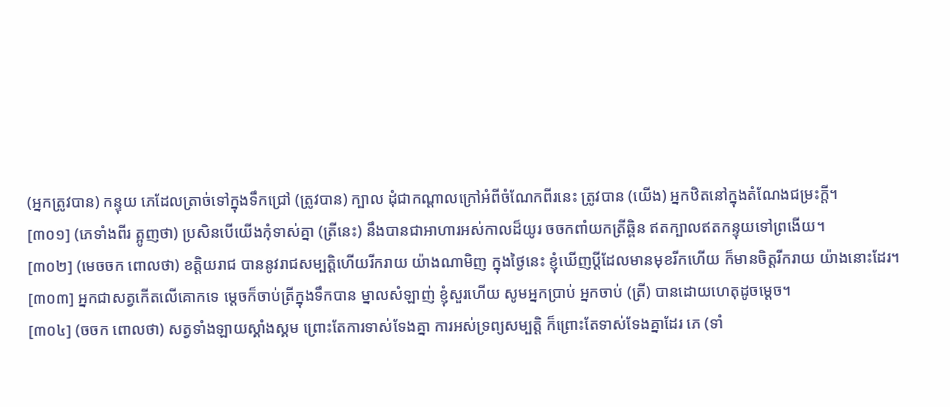(អ្នកត្រូវបាន) កន្ទុយ ភេដែលត្រាច់ទៅក្នុងទឹកជ្រៅ (ត្រូវបាន) ក្បាល ដុំជាកណ្តាលក្រៅអំពីចំណែកពីរនេះ ត្រូវបាន (យើង) អ្នកឋិតនៅក្នុងតំណែងជម្រះក្តី។
[៣០១] (ភេទាំងពីរ ត្អូញថា) ប្រសិនបើយើងកុំទាស់គ្នា (ត្រីនេះ) នឹងបានជាអាហារអស់កាលដ៏យូរ ចចកពាំយកត្រីឆ្ពិន ឥតក្បាលឥតកន្ទុយទៅព្រងើយ។
[៣០២] (មេចចក ពោលថា) ខត្តិយរាជ បាននូវរាជសម្បត្តិហើយរីករាយ យ៉ាងណាមិញ ក្នុងថ្ងៃនេះ ខ្ញុំឃើញប្តីដែលមានមុខរីកហើយ ក៏មានចិត្តរីករាយ យ៉ាងនោះដែរ។
[៣០៣] អ្នកជាសត្វកើតលើគោកទេ ម្តេចក៏ចាប់ត្រីក្នុងទឹកបាន ម្នាលសំឡាញ់ ខ្ញុំសួរហើយ សូមអ្នកប្រាប់ អ្នកចាប់ (ត្រី) បានដោយហេតុដូចម្តេច។
[៣០៤] (ចចក ពោលថា) សត្វទាំងឡាយស្គាំងស្គម ព្រោះតែការទាស់ទែងគ្នា ការអស់ទ្រព្យសម្បត្តិ ក៏ព្រោះតែទាស់ទែងគ្នាដែរ ភេ (ទាំ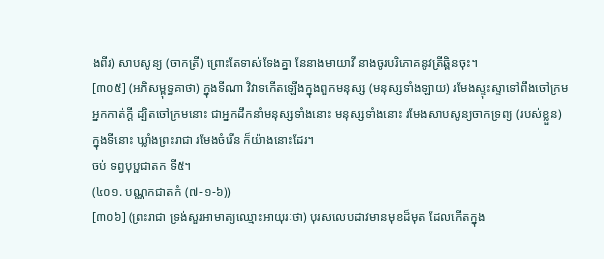ងពីរ) សាបសូន្យ (ចាកត្រី) ព្រោះតែទាស់ទែងគ្នា នែនាងមាយាវី នាងចូរបរិភោគនូវត្រីឆ្ពិនចុះ។
[៣០៥] (អភិសម្ពុទ្ធគាថា) ក្នុងទីណា វិវាទកើតឡើងក្នុងពួកមនុស្ស (មនុស្សទាំងឡាយ) រមែងស្ទុះស្ទាទៅពឹងចៅក្រមអ្នកកាត់ក្តី ដ្បិតចៅក្រមនោះ ជាអ្នកដឹកនាំមនុស្សទាំងនោះ មនុស្សទាំងនោះ រមែងសាបសូន្យចាកទ្រព្យ (របស់ខ្លួន) ក្នុងទីនោះ ឃ្លាំងព្រះរាជា រមែងចំរើន ក៏យ៉ាងនោះដែរ។
ចប់ ទព្វបុប្ផជាតក ទី៥។
(៤០១. បណ្ណកជាតកំ (៧-១-៦))
[៣០៦] (ព្រះរាជា ទ្រង់សួរអាមាត្យឈ្មោះអាយុរៈថា) បុរសលេបដាវមានមុខដ៏មុត ដែលកើតក្នុង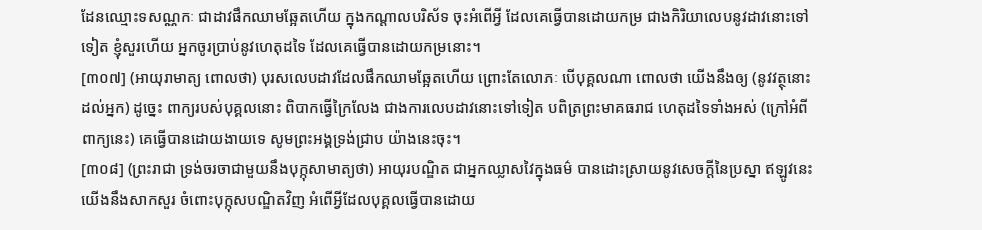ដែនឈ្មោះទសណ្ណកៈ ជាដាវផឹកឈាមឆ្អែតហើយ ក្នុងកណ្តាលបរិស័ទ ចុះអំពើអ្វី ដែលគេធ្វើបានដោយកម្រ ជាងកិរិយាលេបនូវដាវនោះទៅទៀត ខ្ញុំសួរហើយ អ្នកចូរប្រាប់នូវហេតុដទៃ ដែលគេធ្វើបានដោយកម្រនោះ។
[៣០៧] (អាយុរាមាត្យ ពោលថា) បុរសលេបដាវដែលផឹកឈាមឆ្អែតហើយ ព្រោះតែលោភៈ បើបុគ្គលណា ពោលថា យើងនឹងឲ្យ (នូវវត្ថុនោះដល់អ្នក) ដូច្នេះ ពាក្យរបស់បុគ្គលនោះ ពិបាកធ្វើក្រៃលែង ជាងការលេបដាវនោះទៅទៀត បពិត្រព្រះមាគធរាជ ហេតុដទៃទាំងអស់ (ក្រៅអំពីពាក្យនេះ) គេធ្វើបានដោយងាយទេ សូមព្រះអង្គទ្រង់ជ្រាប យ៉ាងនេះចុះ។
[៣០៨] (ព្រះរាជា ទ្រង់ចរចាជាមួយនឹងបុក្កុសាមាត្យថា) អាយុរបណ្ឌិត ជាអ្នកឈ្លាសវៃក្នុងធម៌ បានដោះស្រាយនូវសេចក្តីនៃប្រស្នា ឥឡូវនេះ យើងនឹងសាកសួរ ចំពោះបុក្កុសបណ្ឌិតវិញ អំពើអ្វីដែលបុគ្គលធ្វើបានដោយ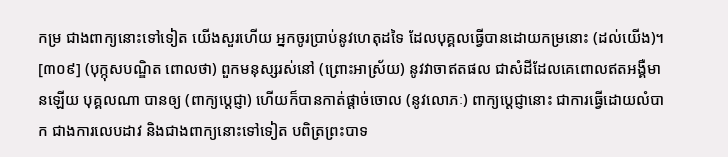កម្រ ជាងពាក្យនោះទៅទៀត យើងសួរហើយ អ្នកចូរប្រាប់នូវហេតុដទៃ ដែលបុគ្គលធ្វើបានដោយកម្រនោះ (ដល់យើង)។
[៣០៩] (បុក្កុសបណ្ឌិត ពោលថា) ពួកមនុស្សរស់នៅ (ព្រោះអាស្រ័យ) នូវវាចាឥតផល ជាសំដីដែលគេពោលឥតអង្គឺមានឡើយ បុគ្គលណា បានឲ្យ (ពាក្យប្តេជ្ញា) ហើយក៏បានកាត់ផ្តាច់ចោល (នូវលោភៈ) ពាក្យប្តេជ្ញានោះ ជាការធ្វើដោយលំបាក ជាងការលេបដាវ និងជាងពាក្យនោះទៅទៀត បពិត្រព្រះបាទ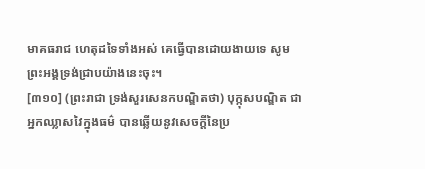មាគធរាជ ហេតុដទៃទាំងអស់ គេធ្វើបានដោយងាយទេ សូមព្រះអង្គទ្រង់ជ្រាបយ៉ាងនេះចុះ។
[៣១០] (ព្រះរាជា ទ្រង់សួរសេនកបណ្ឌិតថា) បុក្កុសបណ្ឌិត ជាអ្នកឈ្លាសវៃក្នុងធម៌ បានឆ្លើយនូវសេចក្តីនៃប្រ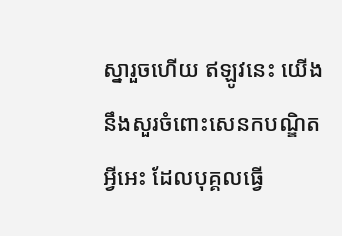ស្នារួចហើយ ឥឡូវនេះ យើងនឹងសួរចំពោះសេនកបណ្ឌិត អ្វីអេះ ដែលបុគ្គលធ្វើ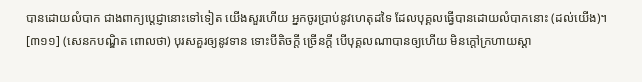បានដោយលំបាក ជាងពាក្យប្តេជ្ញានោះទៅទៀត យើងសួរហើយ អ្នកចូរប្រាប់នូវហេតុដទៃ ដែលបុគ្គលធ្វើបានដោយលំបាកនោះ (ដល់យើង)។
[៣១១] (សេនកបណ្ឌិត ពោលថា) បុរសគួរឲ្យនូវទាន ទោះបីតិចក្តី ច្រើនក្តី បើបុគ្គលណាបានឲ្យហើយ មិនក្តៅក្រហាយស្តា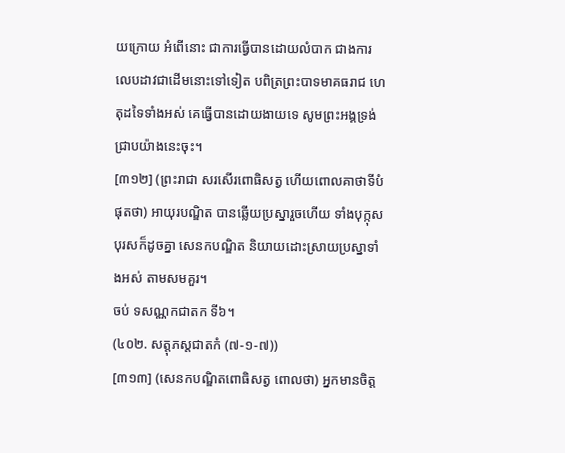យក្រោយ អំពើនោះ ជាការធ្វើបានដោយលំបាក ជាងការលេបដាវជាដើមនោះទៅទៀត បពិត្រព្រះបាទមាគធរាជ ហេតុដទៃទាំងអស់ គេធ្វើបានដោយងាយទេ សូមព្រះអង្គទ្រង់ជ្រាបយ៉ាងនេះចុះ។
[៣១២] (ព្រះរាជា សរសើរពោធិសត្វ ហើយពោលគាថាទីបំផុតថា) អាយុរបណ្ឌិត បានឆ្លើយប្រស្នារួចហើយ ទាំងបុក្កុសបុរសក៏ដូចគ្នា សេនកបណ្ឌិត និយាយដោះស្រាយប្រស្នាទាំងអស់ តាមសមគួរ។
ចប់ ទសណ្ណកជាតក ទី៦។
(៤០២. សត្តុភស្តជាតកំ (៧-១-៧))
[៣១៣] (សេនកបណ្ឌិតពោធិសត្វ ពោលថា) អ្នកមានចិត្ត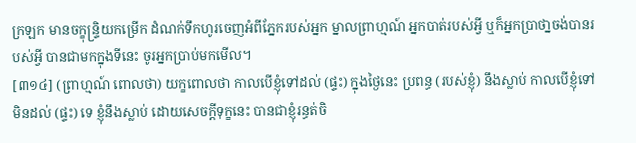ក្រឡក មានចក្ខុន្ទ្រិយកម្រើក ដំណក់ទឹកហូរចេញអំពីភ្នែករបស់អ្នក ម្នាលព្រាហ្មណ៍ អ្នកបាត់របស់អ្វី ឬក៏អ្នកប្រាថា្នចង់បានរបស់អ្វី បានជាមកក្នុងទីនេះ ចូរអ្នកប្រាប់មកមើល។
[៣១៤] (ព្រាហ្មណ៍ ពោលថា) យក្ខពោលថា កាលបើខ្ញុំទៅដល់ (ផ្ទះ) ក្នុងថ្ងៃនេះ ប្រពន្ធ (របស់ខ្ញុំ) នឹងស្លាប់ កាលបើខ្ញុំទៅមិនដល់ (ផ្ទះ) ទេ ខ្ញុំនឹងស្លាប់ ដោយសេចក្តីទុក្ខនេះ បានជាខ្ញុំរន្ធត់ចិ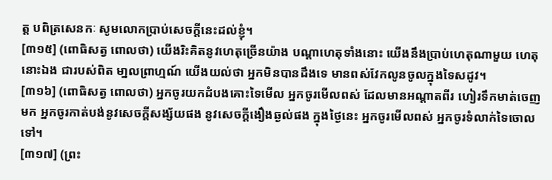ត្ត បពិត្រសេនកៈ សូមលោកប្រាប់សេចក្តីនេះដល់ខ្ញុំ។
[៣១៥] (ពោធិសត្វ ពោលថា) យើងរិះគិតនូវហេតុច្រើនយ៉ាង បណ្តាហេតុទាំងនោះ យើងនឹងប្រាប់ហេតុណាមួយ ហេតុនោះឯង ជារបស់ពិត មា្នលព្រាហ្មណ៍ យើងយល់ថា អ្នកមិនបានដឹងទេ មានពស់វែកលូនចូលក្នុងទៃសដូវ។
[៣១៦] (ពោធិសត្វ ពោលថា) អ្នកចូរយកដំបងគោះទៃមើល អ្នកចូរមើលពស់ ដែលមានអណ្តាតពីរ ហៀរទឹកមាត់ចេញមក អ្នកចូរកាត់បង់នូវសេចក្តីសង្ស័យផង នូវសេចក្តីងឿងឆ្ងល់ផង ក្នុងថ្ងៃនេះ អ្នកចូរមើលពស់ អ្នកចូរទំលាក់ទៃចោលទៅ។
[៣១៧] (ព្រះ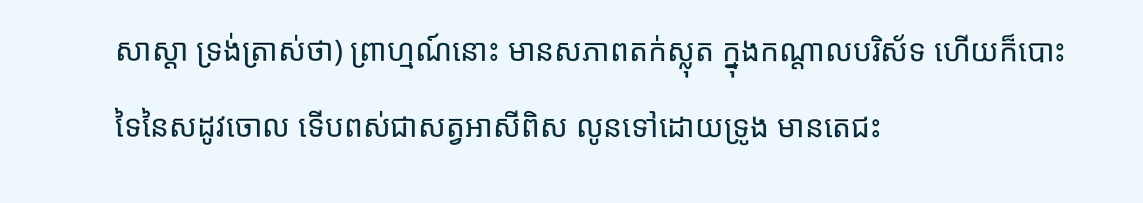សាស្តា ទ្រង់ត្រាស់ថា) ព្រាហ្មណ៍នោះ មានសភាពតក់ស្លុត ក្នុងកណ្តាលបរិស័ទ ហើយក៏បោះទៃនៃសដូវចោល ទើបពស់ជាសត្វអាសីពិស លូនទៅដោយទ្រូង មានតេជះ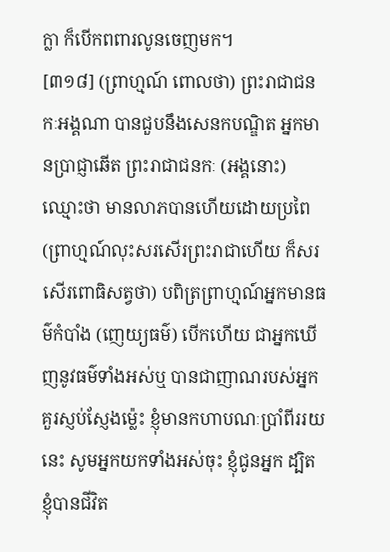ក្លា ក៏បើកពពារលូនចេញមក។
[៣១៨] (ព្រាហ្មណ៍ ពោលថា) ព្រះរាជាជនកៈអង្គណា បានជួបនឹងសេនកបណ្ឌិត អ្នកមានប្រាជ្ញាឆើត ព្រះរាជាជនកៈ (អង្គនោះ) ឈ្មោះថា មានលាភបានហើយដោយប្រពៃ (ព្រាហ្មណ៍លុះសរសើរព្រះរាជាហើយ ក៏សរសើរពោធិសត្វថា) បពិត្រព្រាហ្មណ៍អ្នកមានធម៌កំបាំង (ញេយ្យធម៌) បើកហើយ ជាអ្នកឃើញនូវធម៌ទាំងអស់ឬ បានជាញាណរបស់អ្នកគួរស្ញប់ស្ញែងម្ល៉េះ ខ្ញុំមានកហាបណៈប្រាំពីររយនេះ សូមអ្នកយកទាំងអស់ចុះ ខ្ញុំជូនអ្នក ដ្បិតខ្ញុំបានជីវិត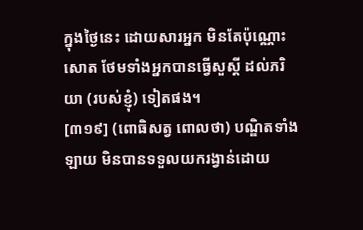ក្នុងថ្ងៃនេះ ដោយសារអ្នក មិនតែប៉ុណ្ណោះសោត ថែមទាំងអ្នកបានធ្វើសួស្តី ដល់ភរិយា (របស់ខ្ញុំ) ទៀតផង។
[៣១៩] (ពោធិសត្វ ពោលថា) បណ្ឌិតទាំងឡាយ មិនបានទទួលយករង្វាន់ដោយ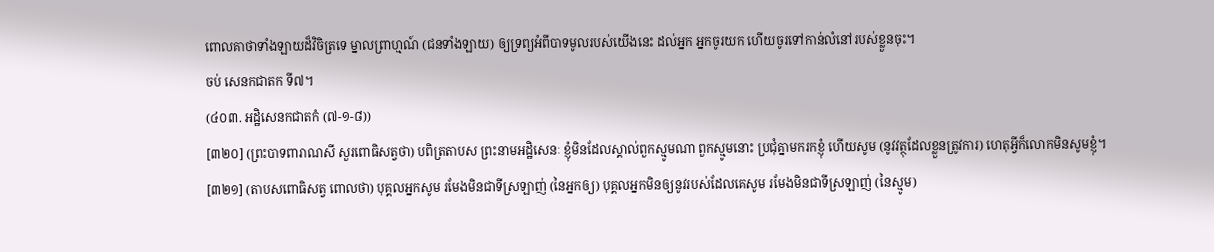ពោលគាថាទាំងឡាយដ៏វិចិត្រទេ ម្នាលព្រាហ្មណ៍ (ជនទាំងឡាយ) ឲ្យទ្រព្យអំពីបាទមូលរបស់យើងនេះ ដល់អ្នក អ្នកចូរយក ហើយចូរទៅកាន់លំនៅរបស់ខ្លួនចុះ។
ចប់ សេនកជាតក ទី៧។
(៤០៣. អដ្ឋិសេនកជាតកំ (៧-១-៨))
[៣២០] (ព្រះបាទពារាណសី សួរពោធិសត្វថា) បពិត្រតាបស ព្រះនាមអដ្ឋិសេនៈ ខ្ញុំមិនដែលស្គាល់ពួកស្មូមណា ពួកស្មូមនោះ ប្រជុំគ្នាមករកខ្ញុំ ហើយសូម (នូវវត្ថុដែលខ្លួនត្រូវការ) ហេតុអ្វីក៏លោកមិនសូមខ្ញុំ។
[៣២១] (តាបសពោធិសត្វ ពោលថា) បុគ្គលអ្នកសូម រមែងមិនជាទីស្រឡាញ់ (នៃអ្នកឲ្យ) បុគ្គលអ្នកមិនឲ្យនូវរបស់ដែលគេសូម រមែងមិនជាទីស្រឡាញ់ (នៃស្មូម)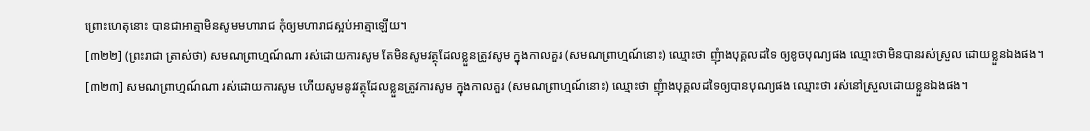ព្រោះហេតុនោះ បានជាអាត្មាមិនសូមមហារាជ កុំឲ្យមហារាជស្អប់អាត្មាឡើយ។
[៣២២] (ព្រះរាជា ត្រាស់ថា) សមណព្រាហ្មណ៍ណា រស់ដោយការសូម តែមិនសូមវត្ថុដែលខ្លួនត្រូវសូម ក្នុងកាលគួរ (សមណព្រាហ្មណ៍នោះ) ឈ្មោះថា ញុំាងបុគ្គលដទៃ ឲ្យខូចបុណ្យផង ឈ្មោះថាមិនបានរស់ស្រួល ដោយខ្លួនឯងផង។
[៣២៣] សមណព្រាហ្មណ៍ណា រស់ដោយការសូម ហើយសូមនូវវត្ថុដែលខ្លួនត្រូវការសូម ក្នុងកាលគួរ (សមណព្រាហ្មណ៍នោះ) ឈ្មោះថា ញុំាងបុគ្គលដទៃឲ្យបានបុណ្យផង ឈ្មោះថា រស់នៅស្រួលដោយខ្លួនឯងផង។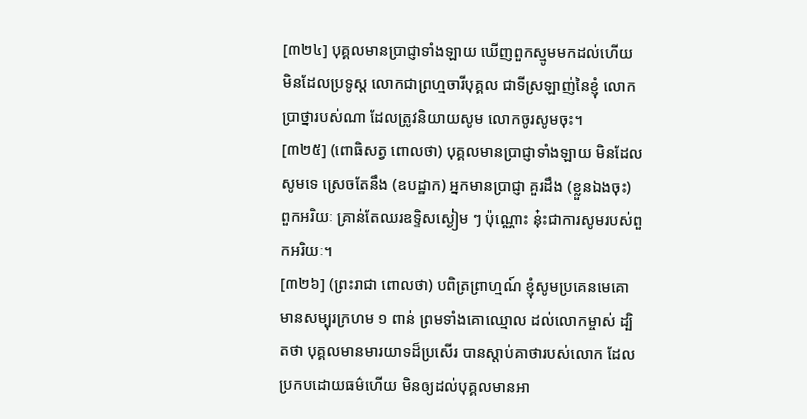[៣២៤] បុគ្គលមានប្រាជ្ញាទាំងឡាយ ឃើញពួកស្មូមមកដល់ហើយ មិនដែលប្រទូស្ត លោកជាព្រហ្មចារីបុគ្គល ជាទីស្រឡាញ់នៃខ្ញុំ លោកប្រាថ្នារបស់ណា ដែលត្រូវនិយាយសូម លោកចូរសូមចុះ។
[៣២៥] (ពោធិសត្វ ពោលថា) បុគ្គលមានប្រាជ្ញាទាំងឡាយ មិនដែលសូមទេ ស្រេចតែនឹង (ឧបដ្ឋាក) អ្នកមានប្រាជ្ញា គួរដឹង (ខ្លួនឯងចុះ) ពួកអរិយៈ គ្រាន់តែឈរឧទ្ទិសស្ងៀម ៗ ប៉ុណ្ណោះ នុ៎ះជាការសូមរបស់ពួកអរិយៈ។
[៣២៦] (ព្រះរាជា ពោលថា) បពិត្រព្រាហ្មណ៍ ខ្ញុំសូមប្រគេនមេគោមានសម្បុរក្រហម ១ ពាន់ ព្រមទាំងគោឈ្មោល ដល់លោកម្ចាស់ ដ្បិតថា បុគ្គលមានមារយាទដ៏ប្រសើរ បានស្តាប់គាថារបស់លោក ដែលប្រកបដោយធម៌ហើយ មិនឲ្យដល់បុគ្គលមានអា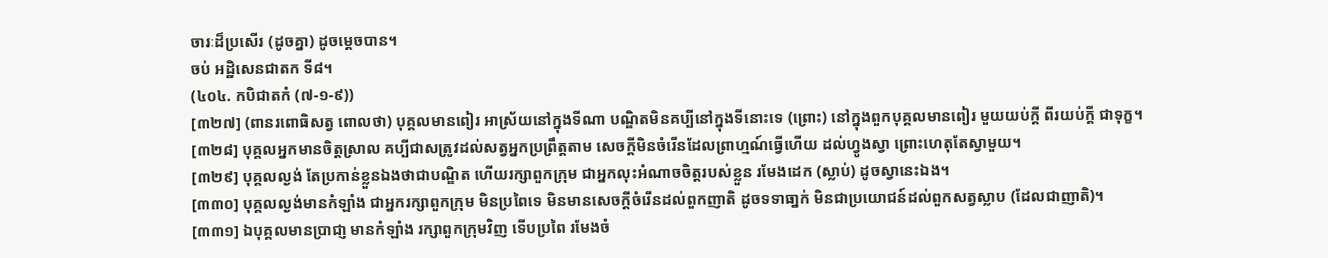ចារៈដ៏ប្រសើរ (ដូចគ្នា) ដូចម្តេចបាន។
ចប់ អដ្ឋិសេនជាតក ទី៨។
(៤០៤. កបិជាតកំ (៧-១-៩))
[៣២៧] (ពានរពោធិសត្វ ពោលថា) បុគ្គលមានពៀរ អាស្រ័យនៅក្នុងទីណា បណ្ឌិតមិនគប្បីនៅក្នុងទីនោះទេ (ព្រោះ) នៅក្នុងពួកបុគ្គលមានពៀរ មួយយប់ក្តី ពីរយប់ក្តី ជាទុក្ខ។
[៣២៨] បុគ្គលអ្នកមានចិត្តស្រាល គប្បីជាសត្រូវដល់សត្វអ្នកប្រព្រឹត្តតាម សេចក្តីមិនចំរើនដែលព្រាហ្មណ៍ធ្វើហើយ ដល់ហ្វូងស្វា ព្រោះហេតុតែស្វាមួយ។
[៣២៩] បុគ្គលល្ងង់ តែប្រកាន់ខ្លួនឯងថាជាបណ្ឌិត ហើយរក្សាពួកក្រុម ជាអ្នកលុះអំណាចចិត្តរបស់ខ្លួន រមែងដេក (ស្លាប់) ដូចស្វានេះឯង។
[៣៣០] បុគ្គលល្ងង់មានកំឡាំង ជាអ្នករក្សាពួកក្រុម មិនប្រពៃទេ មិនមានសេចក្តីចំរើនដល់ពួកញាតិ ដូចទទាធា្នក់ មិនជាប្រយោជន៍ដល់ពួកសត្វស្លាប (ដែលជាញាតិ)។
[៣៣១] ឯបុគ្គលមានប្រាជា្ញ មានកំឡាំង រក្សាពួកក្រុមវិញ ទើបប្រពៃ រមែងចំ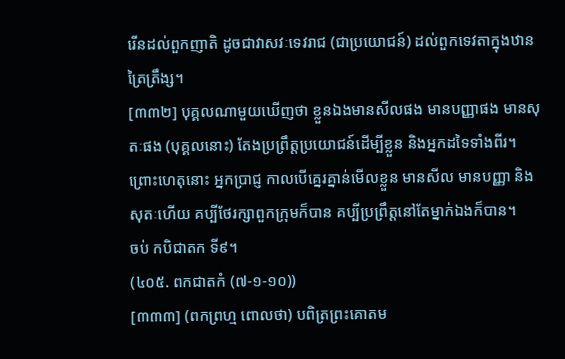រើនដល់ពួកញាតិ ដូចជាវាសវៈទេវរាជ (ជាប្រយោជន៍) ដល់ពួកទេវតាក្នុងឋានត្រៃត្រឹង្ស។
[៣៣២] បុគ្គលណាមួយឃើញថា ខ្លួនឯងមានសីលផង មានបញ្ញាផង មានសុតៈផង (បុគ្គលនោះ) តែងប្រព្រឹត្តប្រយោជន៍ដើម្បីខ្លួន និងអ្នកដទៃទាំងពីរ។ ព្រោះហេតុនោះ អ្នកប្រាជ្ញ កាលបើគ្នេរគ្នាន់មើលខ្លួន មានសីល មានបញ្ញា និងសុតៈហើយ គប្បីថែរក្សាពួកក្រុមក៏បាន គប្បីប្រព្រឹត្តនៅតែម្នាក់ឯងក៏បាន។
ចប់ កបិជាតក ទី៩។
(៤០៥. ពកជាតកំ (៧-១-១០))
[៣៣៣] (ពកព្រហ្ម ពោលថា) បពិត្រព្រះគោតម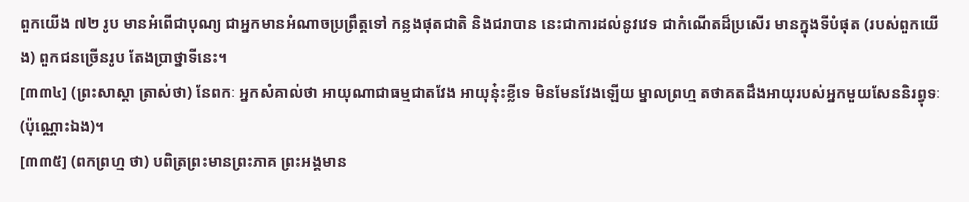ពួកយើង ៧២ រូប មានអំពើជាបុណ្យ ជាអ្នកមានអំណាចប្រព្រឹត្តទៅ កន្លងផុតជាតិ និងជរាបាន នេះជាការដល់នូវវេទ ជាកំណើតដ៏ប្រសើរ មានក្នុងទីបំផុត (របស់ពួកយើង) ពួកជនច្រើនរូប តែងប្រាថ្នាទីនេះ។
[៣៣៤] (ព្រះសាស្តា ត្រាស់ថា) នែពកៈ អ្នកសំគាល់ថា អាយុណាជាធម្មជាតវែង អាយុនុ៎ះខ្លីទេ មិនមែនវែងឡើយ ម្នាលព្រហ្ម តថាគតដឹងអាយុរបស់អ្នកមួយសែននិរព្វុទៈ (ប៉ុណ្ណោះឯង)។
[៣៣៥] (ពកព្រហ្ម ថា) បពិត្រព្រះមានព្រះភាគ ព្រះអង្គមាន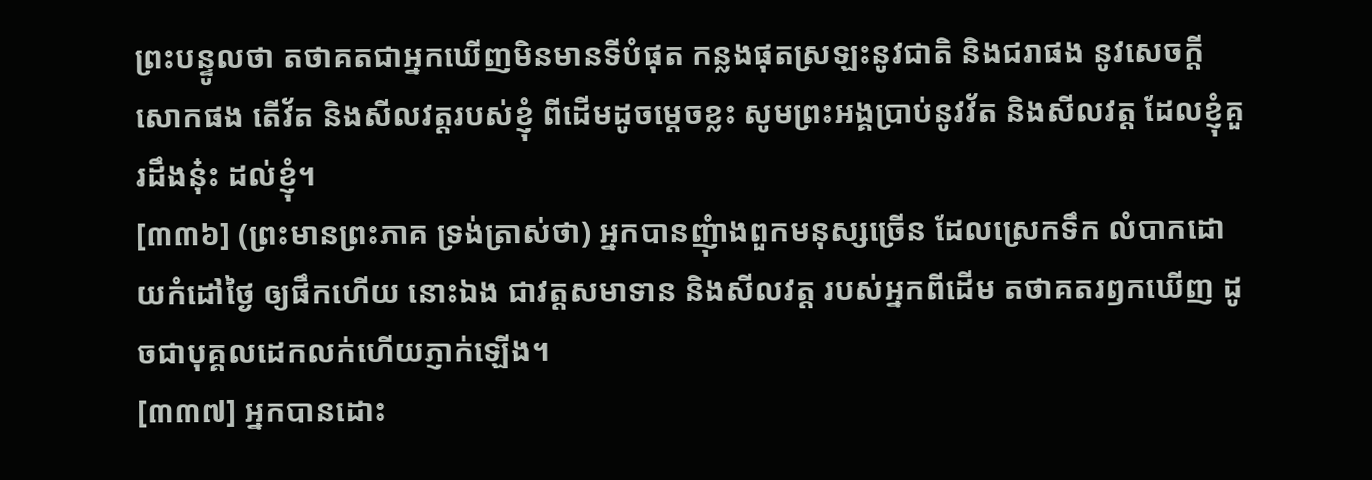ព្រះបន្ទូលថា តថាគតជាអ្នកឃើញមិនមានទីបំផុត កន្លងផុតស្រឡះនូវជាតិ និងជរាផង នូវសេចក្តីសោកផង តើវ័ត និងសីលវត្តរបស់ខ្ញុំ ពីដើមដូចម្តេចខ្លះ សូមព្រះអង្គប្រាប់នូវវ័ត និងសីលវត្ត ដែលខ្ញុំគួរដឹងនុ៎ះ ដល់ខ្ញុំ។
[៣៣៦] (ព្រះមានព្រះភាគ ទ្រង់ត្រាស់ថា) អ្នកបានញុំាងពួកមនុស្សច្រើន ដែលស្រេកទឹក លំបាកដោយកំដៅថ្ងៃ ឲ្យផឹកហើយ នោះឯង ជាវត្តសមាទាន និងសីលវត្ត របស់អ្នកពីដើម តថាគតរឭកឃើញ ដូចជាបុគ្គលដេកលក់ហើយភ្ញាក់ឡើង។
[៣៣៧] អ្នកបានដោះ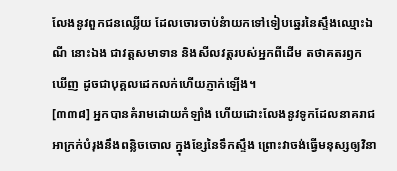លែងនូវពួកជនឈ្លើយ ដែលចោរចាប់នំាយកទៅទៀបឆ្នេរនៃស្ទឹងឈ្មោះឯណី នោះឯង ជាវត្តសមាទាន និងសីលវត្តរបស់អ្នកពីដើម តថាគតរឭកឃើញ ដូចជាបុគ្គលដេកលក់ហើយភ្ញាក់ឡើង។
[៣៣៨] អ្នកបានគំរាមដោយកំឡាំង ហើយដោះលែងនូវទូកដែលនាគរាជអាក្រក់បំរុងនឹងពន្លិចចោល ក្នុងខ្សែនៃទឹកស្ទឹង ព្រោះវាចង់ធ្វើមនុស្សឲ្យវិនា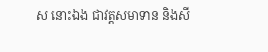ស នោះឯង ជាវត្តសមាទាន និងសី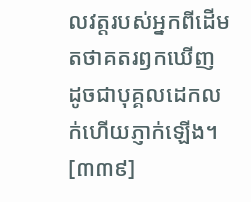លវត្តរបស់អ្នកពីដើម តថាគតរឭកឃើញ ដូចជាបុគ្គលដេកលក់ហើយភ្ញាក់ឡើង។
[៣៣៩]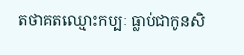តថាគតឈ្មោះកប្បៈ ធ្លាប់ជាកូនសិ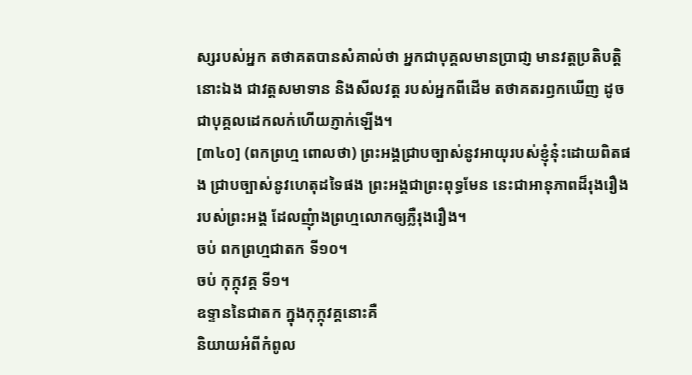ស្សរបស់អ្នក តថាគតបានសំគាល់ថា អ្នកជាបុគ្គលមានប្រាជា្ញ មានវត្តប្រតិបត្តិ នោះឯង ជាវត្តសមាទាន និងសីលវត្ត របស់អ្នកពីដើម តថាគតរឭកឃើញ ដូចជាបុគ្គលដេកលក់ហើយភ្ញាក់ឡើង។
[៣៤០] (ពកព្រហ្ម ពោលថា) ព្រះអង្គជា្របច្បាស់នូវអាយុរបស់ខ្ញុំនុ៎ះដោយពិតផង ជ្រាបច្បាស់នូវហេតុដទៃផង ព្រះអង្គជាព្រះពុទ្ធមែន នេះជាអានុភាពដ៏រុងរឿងរបស់ព្រះអង្គ ដែលញុំាងព្រហ្មលោកឲ្យភ្លឺរុងរឿង។
ចប់ ពកព្រហ្មជាតក ទី១០។
ចប់ កុក្កុវគ្គ ទី១។
ឧទ្ទាននៃជាតក ក្នុងកុក្កុវគ្គនោះគឺ
និយាយអំពីកំពូល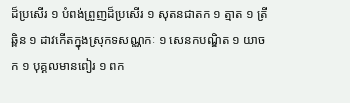ដ៏ប្រសើរ ១ បំពង់ព្រួញដ៏ប្រសើរ ១ សុតនជាតក ១ ត្មាត ១ ត្រីឆ្ពិន ១ ដាវកើតក្នុងស្រុកទសណ្ណកៈ ១ សេនកបណ្ឌិត ១ យាចក ១ បុគ្គលមានពៀរ ១ ពក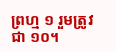ព្រហ្ម ១ រួមត្រូវជា ១០។